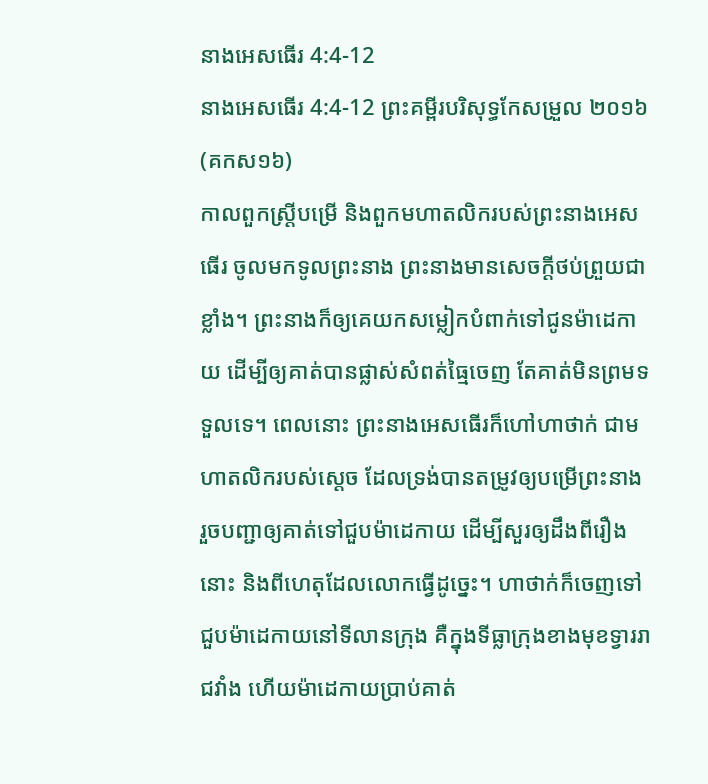នាងអេសធើរ 4:4-12
នាងអេសធើរ 4:4-12 ព្រះគម្ពីរបរិសុទ្ធកែសម្រួល ២០១៦ (គកស១៦)
កាលពួកស្ត្រីបម្រើ និងពួកមហាតលិករបស់ព្រះនាងអេសធើរ ចូលមកទូលព្រះនាង ព្រះនាងមានសេចក្ដីថប់ព្រួយជាខ្លាំង។ ព្រះនាងក៏ឲ្យគេយកសម្លៀកបំពាក់ទៅជូនម៉ាដេកាយ ដើម្បីឲ្យគាត់បានផ្លាស់សំពត់ធ្មៃចេញ តែគាត់មិនព្រមទទួលទេ។ ពេលនោះ ព្រះនាងអេសធើរក៏ហៅហាថាក់ ជាមហាតលិករបស់ស្តេច ដែលទ្រង់បានតម្រូវឲ្យបម្រើព្រះនាង រួចបញ្ជាឲ្យគាត់ទៅជួបម៉ាដេកាយ ដើម្បីសួរឲ្យដឹងពីរឿងនោះ និងពីហេតុដែលលោកធ្វើដូច្នេះ។ ហាថាក់ក៏ចេញទៅជួបម៉ាដេកាយនៅទីលានក្រុង គឺក្នុងទីធ្លាក្រុងខាងមុខទ្វាររាជវាំង ហើយម៉ាដេកាយប្រាប់គាត់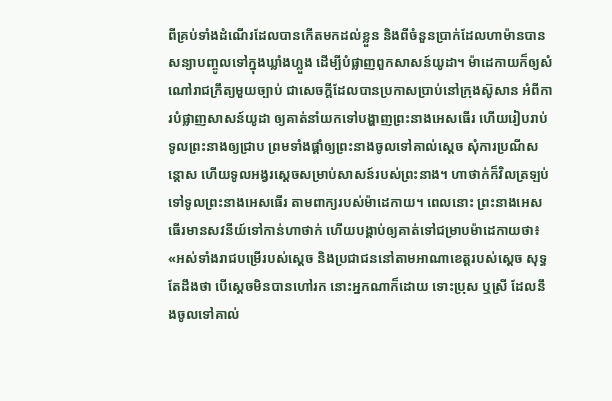ពីគ្រប់ទាំងដំណើរដែលបានកើតមកដល់ខ្លួន និងពីចំនួនប្រាក់ដែលហាម៉ានបានសន្យាបញ្ចូលទៅក្នុងឃ្លាំងហ្លួង ដើម្បីបំផ្លាញពួកសាសន៍យូដា។ ម៉ាដេកាយក៏ឲ្យសំណៅរាជក្រឹត្យមួយច្បាប់ ជាសេចក្ដីដែលបានប្រកាសប្រាប់នៅក្រុងស៊ូសាន អំពីការបំផ្លាញសាសន៍យូដា ឲ្យគាត់នាំយកទៅបង្ហាញព្រះនាងអេសធើរ ហើយរៀបរាប់ទូលព្រះនាងឲ្យជ្រាប ព្រមទាំងផ្តាំឲ្យព្រះនាងចូលទៅគាល់ស្ដេច សុំការប្រណីសន្ដោស ហើយទូលអង្វរស្ដេចសម្រាប់សាសន៍របស់ព្រះនាង។ ហាថាក់ក៏វិលត្រឡប់ទៅទូលព្រះនាងអេសធើរ តាមពាក្យរបស់ម៉ាដេកាយ។ ពេលនោះ ព្រះនាងអេសធើរមានសវនីយ៍ទៅកាន់ហាថាក់ ហើយបង្គាប់ឲ្យគាត់ទៅជម្រាបម៉ាដេកាយថា៖ «អស់ទាំងរាជបម្រើរបស់ស្តេច និងប្រជាជននៅតាមអាណាខេត្តរបស់ស្ដេច សុទ្ធតែដឹងថា បើស្តេចមិនបានហៅរក នោះអ្នកណាក៏ដោយ ទោះប្រុស ឬស្រី ដែលនឹងចូលទៅគាល់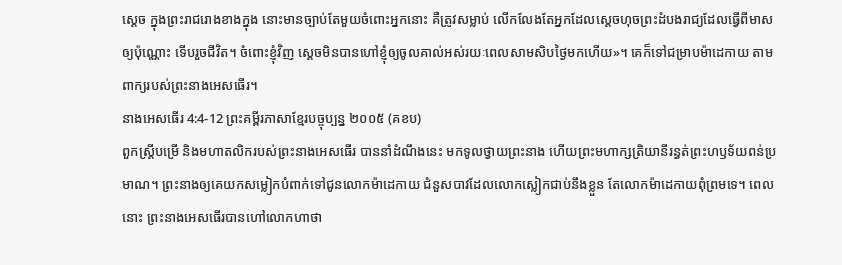ស្តេច ក្នុងព្រះរាជរោងខាងក្នុង នោះមានច្បាប់តែមួយចំពោះអ្នកនោះ គឺត្រូវសម្លាប់ លើកលែងតែអ្នកដែលស្ដេចហុចព្រះដំបងរាជ្យដែលធ្វើពីមាសឲ្យប៉ុណ្ណោះ ទើបរួចជីវិត។ ចំពោះខ្ញុំវិញ ស្តេចមិនបានហៅខ្ញុំឲ្យចូលគាល់អស់រយៈពេលសាមសិបថ្ងៃមកហើយ»។ គេក៏ទៅជម្រាបម៉ាដេកាយ តាមពាក្យរបស់ព្រះនាងអេសធើរ។
នាងអេសធើរ 4:4-12 ព្រះគម្ពីរភាសាខ្មែរបច្ចុប្បន្ន ២០០៥ (គខប)
ពួកស្ត្រីបម្រើ និងមហាតលិករបស់ព្រះនាងអេសធើរ បាននាំដំណឹងនេះ មកទូលថ្វាយព្រះនាង ហើយព្រះមហាក្សត្រិយានីរន្ធត់ព្រះហឫទ័យពន់ប្រមាណ។ ព្រះនាងឲ្យគេយកសម្លៀកបំពាក់ទៅជូនលោកម៉ាដេកាយ ជំនួសបាវដែលលោកស្លៀកជាប់នឹងខ្លួន តែលោកម៉ាដេកាយពុំព្រមទេ។ ពេលនោះ ព្រះនាងអេសធើរបានហៅលោកហាថា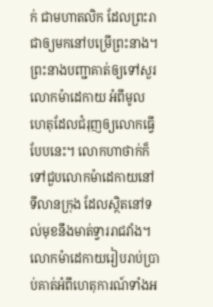ក់ ជាមហាតលិក ដែលព្រះរាជាឲ្យមកនៅបម្រើព្រះនាង។ ព្រះនាងបញ្ជាគាត់ឲ្យទៅសួរលោកម៉ាដេកាយ អំពីមូលហេតុដែលជំរុញឲ្យលោកធ្វើបែបនេះ។ លោកហាថាក់ក៏ទៅជួបលោកម៉ាដេកាយនៅទីលានក្រុង ដែលស្ថិតនៅទល់មុខនឹងមាត់ទ្វាររាជវាំង។ លោកម៉ាដេកាយរៀបរាប់ប្រាប់គាត់អំពីហេតុការណ៍ទាំងអ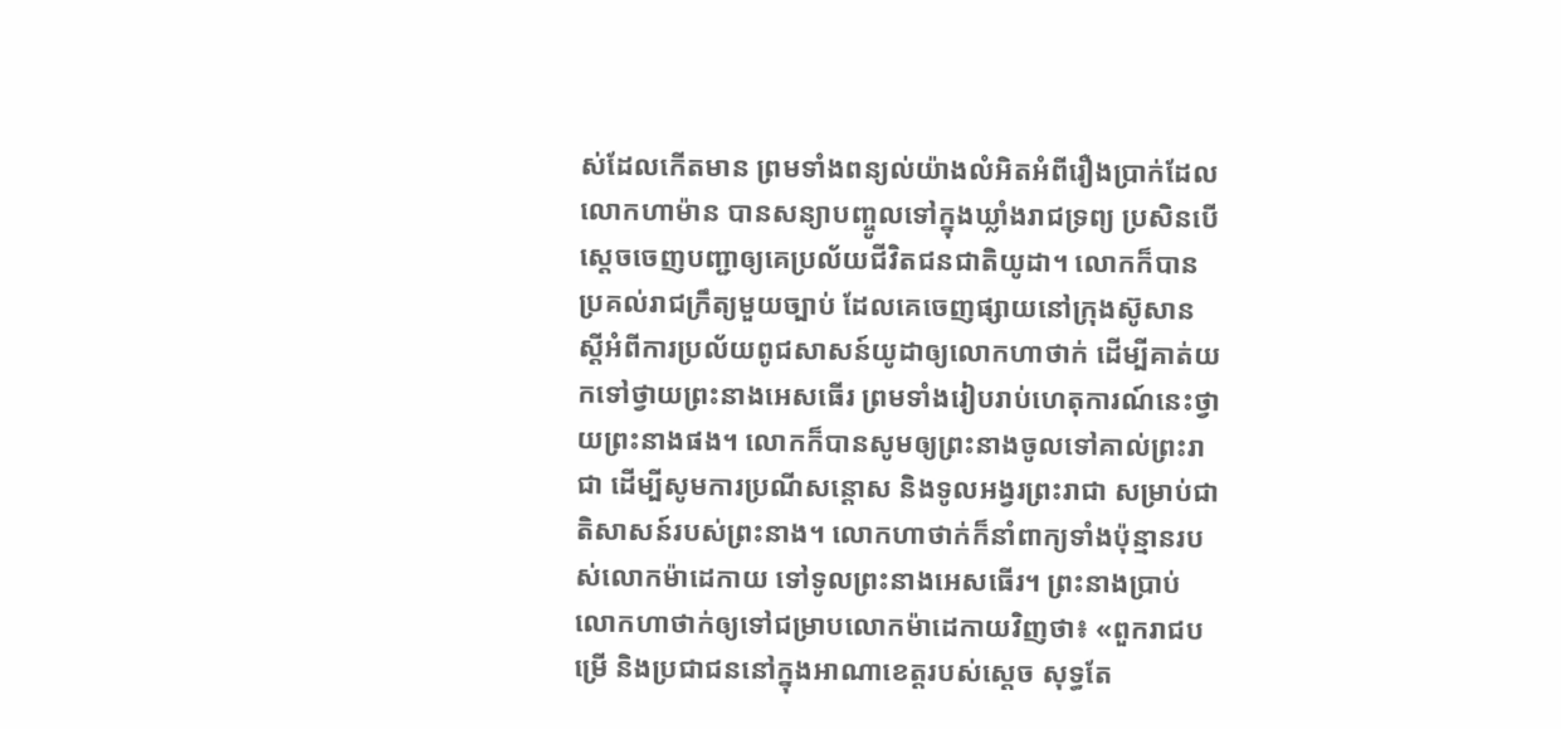ស់ដែលកើតមាន ព្រមទាំងពន្យល់យ៉ាងលំអិតអំពីរឿងប្រាក់ដែលលោកហាម៉ាន បានសន្យាបញ្ចូលទៅក្នុងឃ្លាំងរាជទ្រព្យ ប្រសិនបើស្ដេចចេញបញ្ជាឲ្យគេប្រល័យជីវិតជនជាតិយូដា។ លោកក៏បានប្រគល់រាជក្រឹត្យមួយច្បាប់ ដែលគេចេញផ្សាយនៅក្រុងស៊ូសាន ស្ដីអំពីការប្រល័យពូជសាសន៍យូដាឲ្យលោកហាថាក់ ដើម្បីគាត់យកទៅថ្វាយព្រះនាងអេសធើរ ព្រមទាំងរៀបរាប់ហេតុការណ៍នេះថ្វាយព្រះនាងផង។ លោកក៏បានសូមឲ្យព្រះនាងចូលទៅគាល់ព្រះរាជា ដើម្បីសូមការប្រណីសន្ដោស និងទូលអង្វរព្រះរាជា សម្រាប់ជាតិសាសន៍របស់ព្រះនាង។ លោកហាថាក់ក៏នាំពាក្យទាំងប៉ុន្មានរបស់លោកម៉ាដេកាយ ទៅទូលព្រះនាងអេសធើរ។ ព្រះនាងប្រាប់លោកហាថាក់ឲ្យទៅជម្រាបលោកម៉ាដេកាយវិញថា៖ «ពួករាជបម្រើ និងប្រជាជននៅក្នុងអាណាខេត្តរបស់ស្ដេច សុទ្ធតែ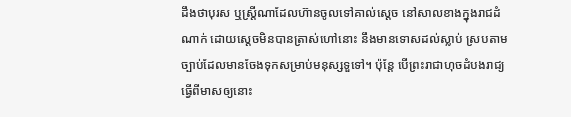ដឹងថាបុរស ឬស្ត្រីណាដែលហ៊ានចូលទៅគាល់ស្ដេច នៅសាលខាងក្នុងរាជដំណាក់ ដោយស្ដេចមិនបានត្រាស់ហៅនោះ នឹងមានទោសដល់ស្លាប់ ស្របតាមច្បាប់ដែលមានចែងទុកសម្រាប់មនុស្សទួទៅ។ ប៉ុន្តែ បើព្រះរាជាហុចដំបងរាជ្យធ្វើពីមាសឲ្យនោះ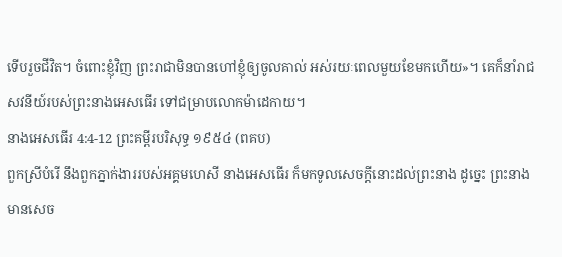ទើបរួចជីវិត។ ចំពោះខ្ញុំវិញ ព្រះរាជាមិនបានហៅខ្ញុំឲ្យចូលគាល់ អស់រយៈពេលមួយខែមកហើយ»។ គេក៏នាំរាជសវនីយ៍របស់ព្រះនាងអេសធើរ ទៅជម្រាបលោកម៉ាដេកាយ។
នាងអេសធើរ 4:4-12 ព្រះគម្ពីរបរិសុទ្ធ ១៩៥៤ (ពគប)
ពួកស្រីបំរើ នឹងពួកភ្នាក់ងាររបស់អគ្គមហេសី នាងអេសធើរ ក៏មកទូលសេចក្ដីនោះដល់ព្រះនាង ដូច្នេះ ព្រះនាងមានសេច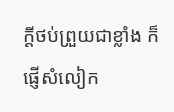ក្ដីថប់ព្រួយជាខ្លាំង ក៏ផ្ញើសំលៀក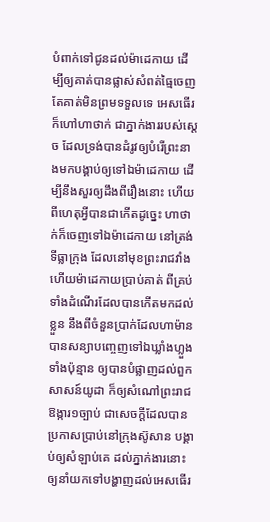បំពាក់ទៅជូនដល់ម៉ាដេកាយ ដើម្បីឲ្យគាត់បានផ្លាស់សំពត់ធ្មៃចេញ តែគាត់មិនព្រមទទួលទេ អេសធើរក៏ហៅហាថាក់ ជាភ្នាក់ងាររបស់ស្តេច ដែលទ្រង់បានដំរូវឲ្យបំរើព្រះនាងមកបង្គាប់ឲ្យទៅឯម៉ាដេកាយ ដើម្បីនឹងសួរឲ្យដឹងពីរឿងនោះ ហើយពីហេតុអ្វីបានជាកើតដូច្នេះ ហាថាក់ក៏ចេញទៅឯម៉ាដេកាយ នៅត្រង់ទីធ្លាក្រុង ដែលនៅមុខព្រះរាជវាំង ហើយម៉ាដេកាយប្រាប់គាត់ ពីគ្រប់ទាំងដំណើរដែលបានកើតមកដល់ខ្លួន នឹងពីចំនួនប្រាក់ដែលហាម៉ានបានសន្យាបញ្ចេញទៅឯឃ្លាំងហ្លួងទាំងប៉ុន្មាន ឲ្យបានបំផ្លាញដល់ពួកសាសន៍យូដា ក៏ឲ្យសំណៅព្រះរាជឱង្ការ១ច្បាប់ ជាសេចក្ដីដែលបានប្រកាសប្រាប់នៅក្រុងស៊ូសាន បង្គាប់ឲ្យសំឡាប់គេ ដល់ភ្នាក់ងារនោះ ឲ្យនាំយកទៅបង្ហាញដល់អេសធើរ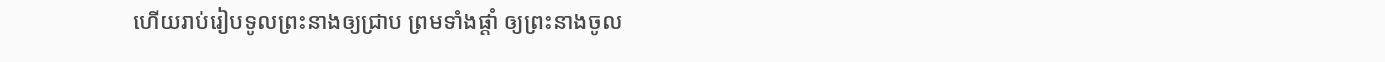ហើយរាប់រៀបទូលព្រះនាងឲ្យជ្រាប ព្រមទាំងផ្តាំ ឲ្យព្រះនាងចូល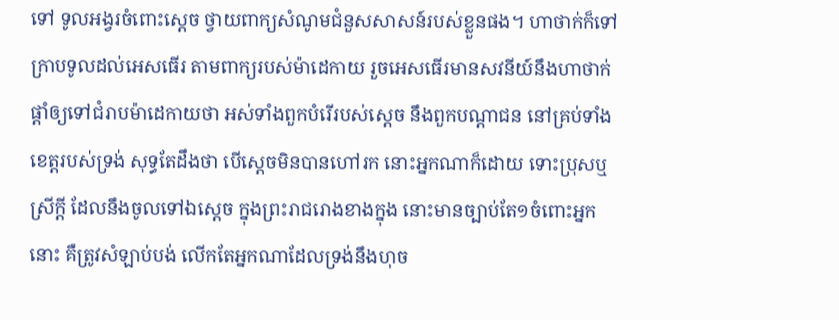ទៅ ទូលអង្វរចំពោះស្តេច ថ្វាយពាក្យសំណូមជំនួសសាសន៍របស់ខ្លួនផង។ ហាថាក់ក៏ទៅក្រាបទូលដល់អេសធើរ តាមពាក្យរបស់ម៉ាដេកាយ រួចអេសធើរមានសវនីយ៍នឹងហាថាក់ផ្តាំឲ្យទៅជំរាបម៉ាដេកាយថា អស់ទាំងពួកបំរើរបស់ស្តេច នឹងពួកបណ្តាជន នៅគ្រប់ទាំងខេត្តរបស់ទ្រង់ សុទ្ធតែដឹងថា បើស្តេចមិនបានហៅរក នោះអ្នកណាក៏ដោយ ទោះប្រុសឬស្រីក្តី ដែលនឹងចូលទៅឯស្តេច ក្នុងព្រះរាជរោងខាងក្នុង នោះមានច្បាប់តែ១ចំពោះអ្នកនោះ គឺត្រូវសំឡាប់បង់ លើកតែអ្នកណាដែលទ្រង់នឹងហុច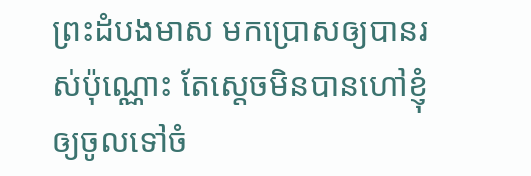ព្រះដំបងមាស មកប្រោសឲ្យបានរស់ប៉ុណ្ណោះ តែស្តេចមិនបានហៅខ្ញុំឲ្យចូលទៅចំ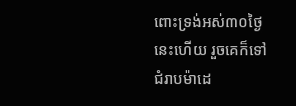ពោះទ្រង់អស់៣០ថ្ងៃនេះហើយ រួចគេក៏ទៅជំរាបម៉ាដេ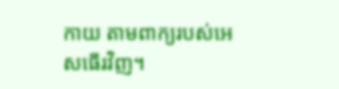កាយ តាមពាក្យរបស់អេសធើរវិញ។